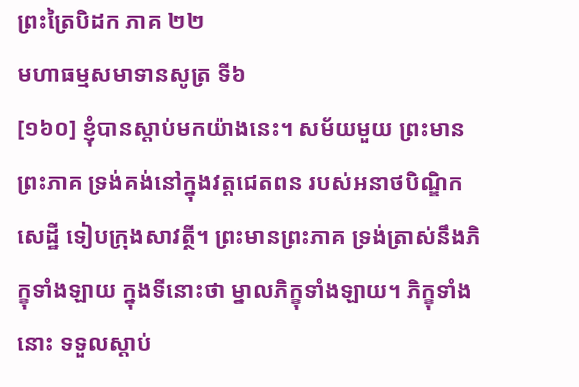ព្រះត្រៃបិដក ភាគ ២២
មហាធម្មសមាទានសូត្រ ទី៦
[១៦០] ខ្ញុំបានស្តាប់មកយ៉ាងនេះ។ សម័យមួយ ព្រះមានព្រះភាគ ទ្រង់គង់នៅក្នុងវត្តជេតពន របស់អនាថបិណ្ឌិកសេដ្ឋី ទៀបក្រុងសាវត្ថី។ ព្រះមានព្រះភាគ ទ្រង់ត្រាស់នឹងភិក្ខុទាំងឡាយ ក្នុងទីនោះថា ម្នាលភិក្ខុទាំងឡាយ។ ភិក្ខុទាំងនោះ ទទួលស្តាប់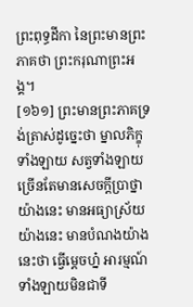ព្រះពុទ្ធដីកា នៃព្រះមានព្រះភាគថា ព្រះករុណាព្រះអង្គ។
[១៦១] ព្រះមានព្រះភាគទ្រង់ត្រាស់ដូច្នេះថា ម្នាលភិក្ខុទាំងឡាយ សត្វទាំងឡាយ ច្រើនតែមានសេចក្តីប្រាថ្នាយ៉ាងនេះ មានអធ្យាស្រ័យយ៉ាងនេះ មានបំណងយ៉ាងនេះថា ធ្វើម្តេចហ្ន៎ អារម្មណ៍ទាំងឡាយមិនជាទី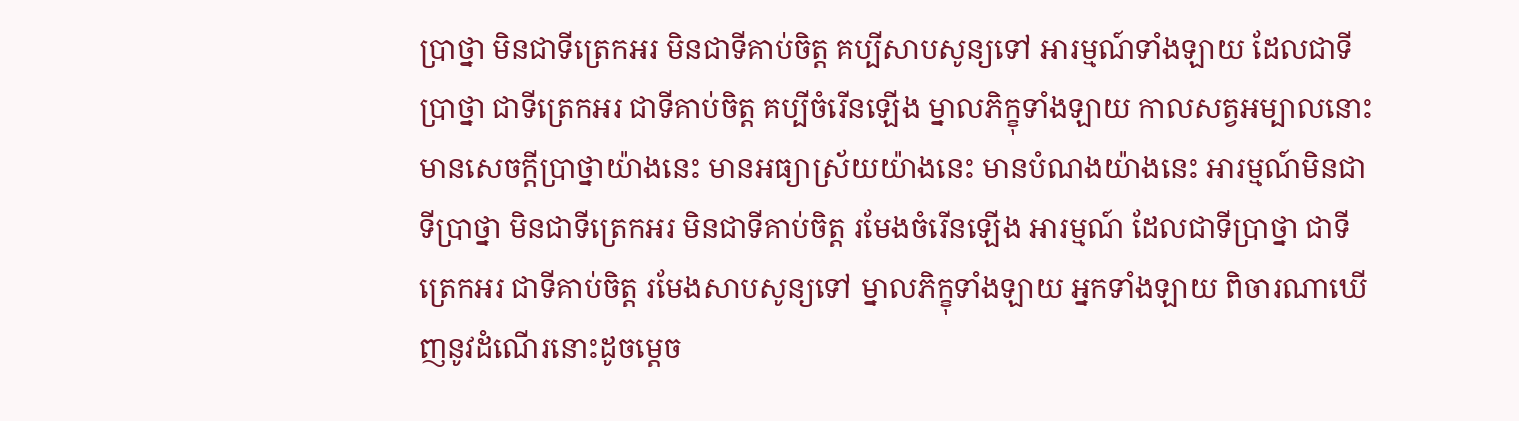ប្រាថ្នា មិនជាទីត្រេកអរ មិនជាទីគាប់ចិត្ត គប្បីសាបសូន្យទៅ អារម្មណ៍ទាំងឡាយ ដែលជាទីប្រាថ្នា ជាទីត្រេកអរ ជាទីគាប់ចិត្ត គប្បីចំរើនឡើង ម្នាលភិក្ខុទាំងឡាយ កាលសត្វអម្បាលនោះ មានសេចក្តីប្រាថ្នាយ៉ាងនេះ មានអធ្យាស្រ័យយ៉ាងនេះ មានបំណងយ៉ាងនេះ អារម្មណ៍មិនជាទីប្រាថ្នា មិនជាទីត្រេកអរ មិនជាទីគាប់ចិត្ត រមែងចំរើនឡើង អារម្មណ៍ ដែលជាទីប្រាថ្នា ជាទីត្រេកអរ ជាទីគាប់ចិត្ត រមែងសាបសូន្យទៅ ម្នាលភិក្ខុទាំងឡាយ អ្នកទាំងឡាយ ពិចារណាឃើញនូវដំណើរនោះដូចម្តេច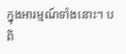ក្នុងអារម្មណ៍ទាំងនោះ។ បពិ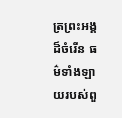ត្រព្រះអង្គដ៏ចំរើន ធម៌ទាំងឡាយរបស់ពួ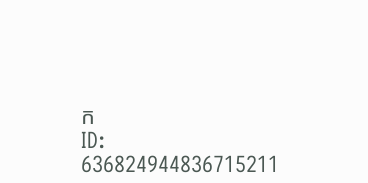ក
ID: 636824944836715211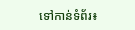ទៅកាន់ទំព័រ៖